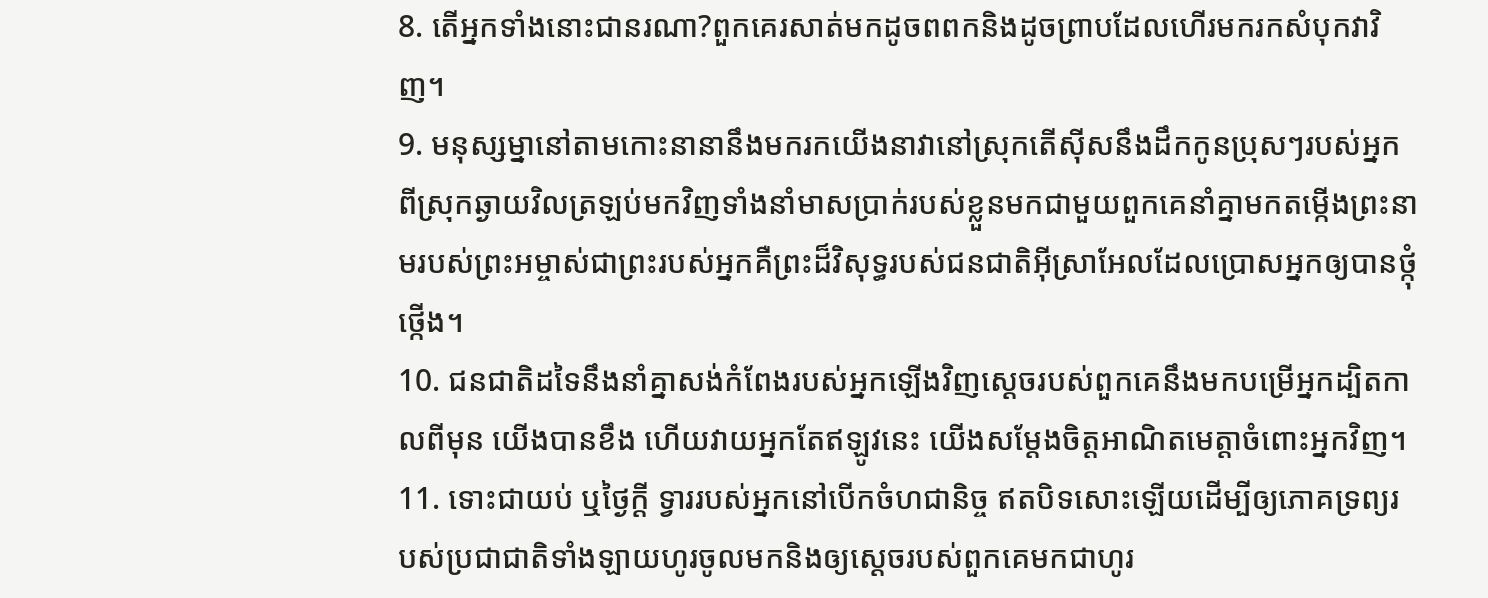8. តើអ្នកទាំងនោះជានរណា?ពួកគេរសាត់មកដូចពពកនិងដូចព្រាបដែលហើរមករកសំបុកវាវិញ។
9. មនុស្សម្នានៅតាមកោះនានានឹងមករកយើងនាវានៅស្រុកតើស៊ីសនឹងដឹកកូនប្រុសៗរបស់អ្នកពីស្រុកឆ្ងាយវិលត្រឡប់មកវិញទាំងនាំមាសប្រាក់របស់ខ្លួនមកជាមួយពួកគេនាំគ្នាមកតម្កើងព្រះនាមរបស់ព្រះអម្ចាស់ជាព្រះរបស់អ្នកគឺព្រះដ៏វិសុទ្ធរបស់ជនជាតិអ៊ីស្រាអែលដែលប្រោសអ្នកឲ្យបានថ្កុំថ្កើង។
10. ជនជាតិដទៃនឹងនាំគ្នាសង់កំពែងរបស់អ្នកឡើងវិញស្ដេចរបស់ពួកគេនឹងមកបម្រើអ្នកដ្បិតកាលពីមុន យើងបានខឹង ហើយវាយអ្នកតែឥឡូវនេះ យើងសម្តែងចិត្តអាណិតមេត្តាចំពោះអ្នកវិញ។
11. ទោះជាយប់ ឬថ្ងៃក្ដី ទ្វាររបស់អ្នកនៅបើកចំហជានិច្ច ឥតបិទសោះឡើយដើម្បីឲ្យភោគទ្រព្យរបស់ប្រជាជាតិទាំងឡាយហូរចូលមកនិងឲ្យស្ដេចរបស់ពួកគេមកជាហូរ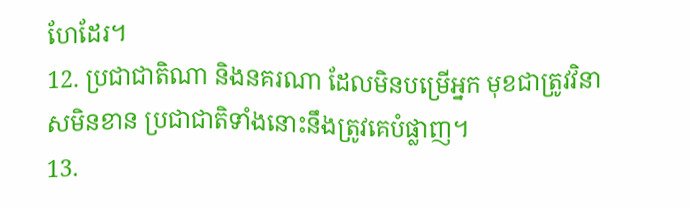ហែដែរ។
12. ប្រជាជាតិណា និងនគរណា ដែលមិនបម្រើអ្នក មុខជាត្រូវវិនាសមិនខាន ប្រជាជាតិទាំងនោះនឹងត្រូវគេបំផ្លាញ។
13.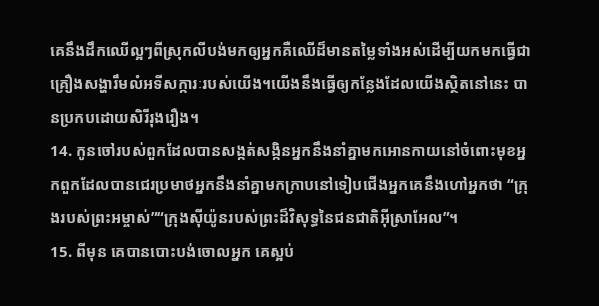គេនឹងដឹកឈើល្អៗពីស្រុកលីបង់មកឲ្យអ្នកគឺឈើដ៏មានតម្លៃទាំងអស់ដើម្បីយកមកធ្វើជាគ្រឿងសង្ហារឹមលំអទីសក្ការៈរបស់យើង។យើងនឹងធ្វើឲ្យកន្លែងដែលយើងស្ថិតនៅនេះ បានប្រកបដោយសិរីរុងរឿង។
14. កូនចៅរបស់ពួកដែលបានសង្កត់សង្កិនអ្នកនឹងនាំគ្នាមកអោនកាយនៅចំពោះមុខអ្នកពួកដែលបានជេរប្រមាថអ្នកនឹងនាំគ្នាមកក្រាបនៅទៀបជើងអ្នកគេនឹងហៅអ្នកថា “ក្រុងរបស់ព្រះអម្ចាស់”“ក្រុងស៊ីយ៉ូនរបស់ព្រះដ៏វិសុទ្ធនៃជនជាតិអ៊ីស្រាអែល”។
15. ពីមុន គេបានបោះបង់ចោលអ្នក គេស្អប់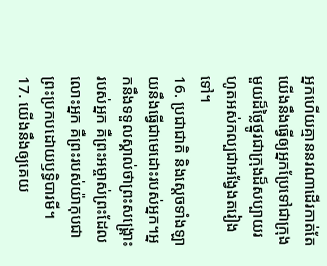អ្នកហើយគ្មាននរណាដើរកាត់តែយើងនឹងធ្វើឲ្យអ្នកប្រែទៅជាក្រុងមួយដ៏ថ្លៃថ្នូរជាក្រុងដ៏សប្បាយរហូតអស់កល្បជាអង្វែងតរៀងទៅ។
16. ប្រជាជាតិ និងស្ដេចទាំងឡាយនឹងធ្វើជាមេដោះរបស់អ្នក។អ្នកនឹងទទួលស្គាល់ថាព្រះសង្គ្រោះរបស់អ្នក គឺព្រះអម្ចាស់ព្រះដែលលោះអ្នក គឺព្រះរបស់យ៉ាកុបជាព្រះប្រកបដោយឫទ្ធិបារមី។
17. យើងនឹងឲ្យគេយ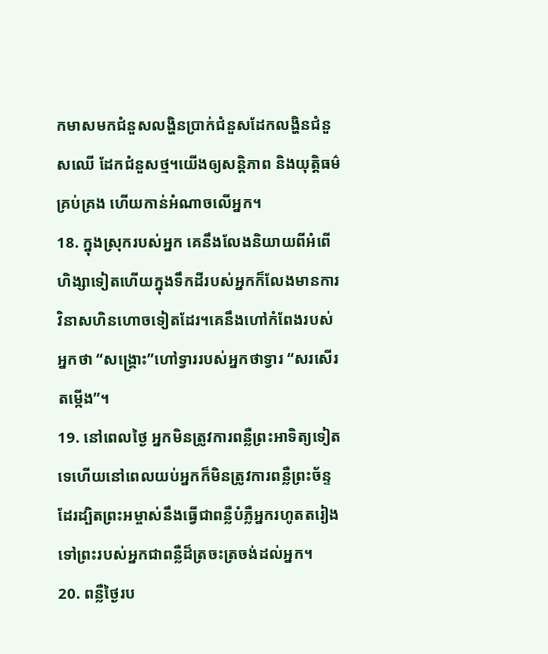កមាសមកជំនួសលង្ហិនប្រាក់ជំនួសដែកលង្ហិនជំនួសឈើ ដែកជំនួសថ្ម។យើងឲ្យសន្តិភាព និងយុត្តិធម៌គ្រប់គ្រង ហើយកាន់អំណាចលើអ្នក។
18. ក្នុងស្រុករបស់អ្នក គេនឹងលែងនិយាយពីអំពើហិង្សាទៀតហើយក្នុងទឹកដីរបស់អ្នកក៏លែងមានការវិនាសហិនហោចទៀតដែរ។គេនឹងហៅកំពែងរបស់អ្នកថា “សង្គ្រោះ”ហៅទ្វាររបស់អ្នកថាទ្វារ “សរសើរតម្កើង”។
19. នៅពេលថ្ងៃ អ្នកមិនត្រូវការពន្លឺព្រះអាទិត្យទៀតទេហើយនៅពេលយប់អ្នកក៏មិនត្រូវការពន្លឺព្រះច័ន្ទដែរដ្បិតព្រះអម្ចាស់នឹងធ្វើជាពន្លឺបំភ្លឺអ្នករហូតតរៀងទៅព្រះរបស់អ្នកជាពន្លឺដ៏ត្រចះត្រចង់ដល់អ្នក។
20. ពន្លឺថ្ងៃរប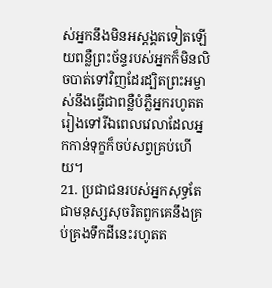ស់អ្នកនឹងមិនអស្ដង្គតទៀតឡើយពន្លឺព្រះច័ន្ទរបស់អ្នកក៏មិនលិចបាត់ទៅវិញដែរដ្បិតព្រះអម្ចាស់នឹងធ្វើជាពន្លឺបំភ្លឺអ្នករហូតតរៀងទៅរីឯពេលវេលាដែលអ្នកកាន់ទុក្ខក៏ចប់សព្វគ្រប់ហើយ។
21. ប្រជាជនរបស់អ្នកសុទ្ធតែជាមនុស្សសុចរិតពួកគេនឹងគ្រប់គ្រងទឹកដីនេះរហូតត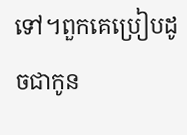ទៅ។ពួកគេប្រៀបដូចជាកូន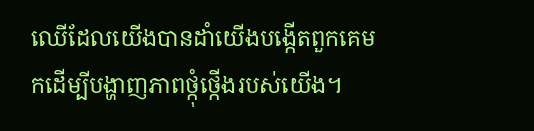ឈើដែលយើងបានដាំយើងបង្កើតពួកគេមកដើម្បីបង្ហាញភាពថ្កុំថ្កើងរបស់យើង។